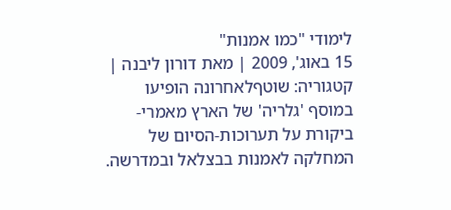לימודי "כמו אמנות"
15 באוג', 2009 | מאת דורון ליבנה | קטגוריה: שוטףלאחרונה הופיעו במוסף 'גלריה' של הארץ מאמרי-ביקורת על תערוכות-הסיום של המחלקה לאמנות בבצלאל ובמדרשה.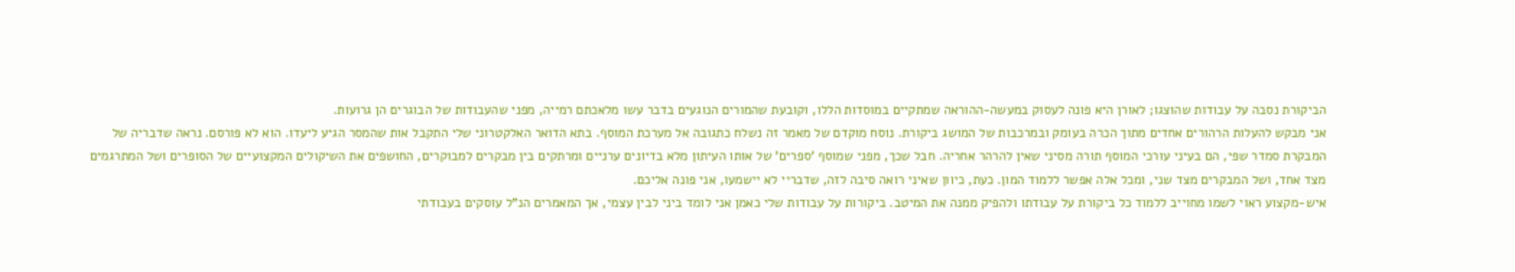הביקורת נסבה על עבודות שהוצגו; לאורן היא פונה לעסוק במעשה-ההוראה שמתקיים במוסדות הללו, וקובעת שהמורים הנוגעים בדבר עשו מלאכתם רמייה, מפני שהעבודות של הבוגרים הן גרועות.
אני מבקש להעלות הרהורים אחדים מתוך הכרה בעומק ובמרכבות של המושג ביקורת. נוסח מוקדם של מאמר זה נשלח כתגובה אל מערכת המוסף. בתא הדואר האלקטרוני שלי התקבל אות שהמסר הגיע ליעדו. הוא לא פורסם. נראה שדבריה של המבקרת סמדר שפי, הם בעיני עורכי המוסף תורה מסיני שאין להרהר אחריה. חבל שכך, מפני שמוסף 'ספרים' של אותו העיתון מלא בדיונים ערניים ומרתקים בין מבקרים למבוקרים, החושפים את השיקולים המקצועיים של הסופרים ושל המתרגמים מצד אחד, ושל המבקרים מצד שני, ומכל אלה אפשר ללמוד המון. כעת, כיוון שאיני רואה סיבה לזה, שדבריי לא יישמעו, אני פונה אליכם.
איש-מקצוע ראוי לשמו מחוייב ללמוד כל ביקורת על עבודתו ולהפיק ממנה את המיטב. ביקורות על עבודות שלי כאמן אני לומד ביני לבין עצמי, אך המאמרים הנ"ל עוסקים בעבודתי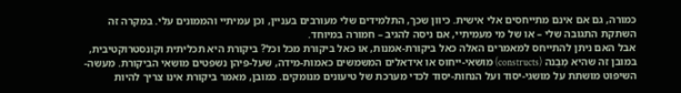כמורה, גם אם אינם מתייחסים אלי אישית. כיוון שכך, התלמידים שלי מעורבים בעניין, וכן עמיתיי והממונים עלי. במקרה זה השתקת התגובה שלי – או של מי מעמיתיי, אם ניסה להגיב – חמורה במיוחד.
אבל האם ניתן להתייחס למאמרים האלה כאל ביקורת-אמנות, או כאל ביקורת מכל וכל? ביקורת היא תכליתית וקונסטרוקטיבית, במובן זה שהיא מְבַנה (constructs) מושאי-ייחוס או אידאלים המשמשים כאמות-מידה, שעל-פיהן נשפטים מושאי הביקורת. מעשה-השיפוט מושתת על מושגי-יסוד ועל הנחות-יסוד לכדי מערכת של טיעונים מנומקים. כמובן, מאמר ביקורת אינו צריך להיות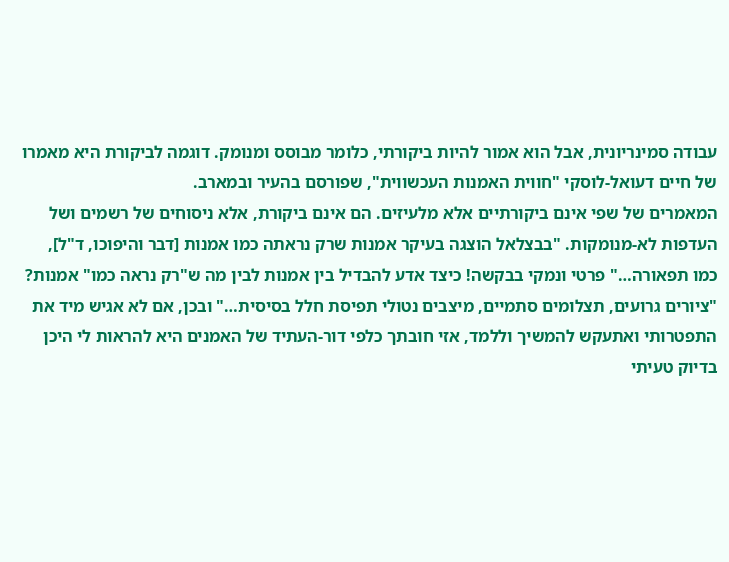עבודה סמינריונית, אבל הוא אמור להיות ביקורתי, כלומר מבוסס ומנומק. דוגמה לביקורת היא מאמרו של חיים דעואל-לוסקי "חווית האמנות העכשווית", שפורסם בהעיר ובמארב.
המאמרים של שפי אינם ביקורתיים אלא מלעיזים. הם אינם ביקורת, אלא ניסוחים של רשמים ושל העדפות לא-מנומקות. "בבצלאל הוצגה בעיקר אמנות שרק נראתה כמו אמנות [דבר והיפוכו, ד"ל], כמו תפאורה…" פרטי ונמקי בבקשה! כיצד אדע להבדיל בין אמנות לבין מה ש"רק נראה כמו" אמנות? "ציורים גרועים, תצלומים סתמיים, מיצבים נטולי תפיסת חלל בסיסית…" ובכן, אם לא אגיש מיד את התפטרותי ואתעקש להמשיך וללמד, אזי חובתך כלפי דור-העתיד של האמנים היא להראות לי היכן בדיוק טעיתי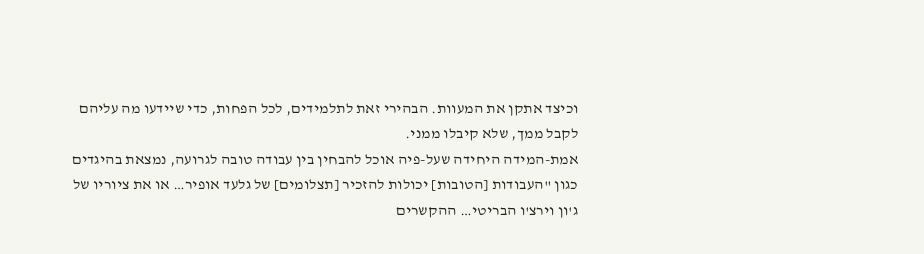וכיצד אתקן את המעוות. הבהירי זאת לתלמידים, לכל הפחות, כדי שיידעו מה עליהם לקבל ממך, שלא קיבלו ממני.
אמת-המידה היחידה שעל-פיה אוכל להבחין בין עבודה טובה לגרועה, נמצאת בהיגדים כגון "העבודות [הטובות] יכולות להזכיר [תצלומים] של גלעד אופיר… או את ציוריו של ג'ון וירצ'ו הבריטי… ההקשרים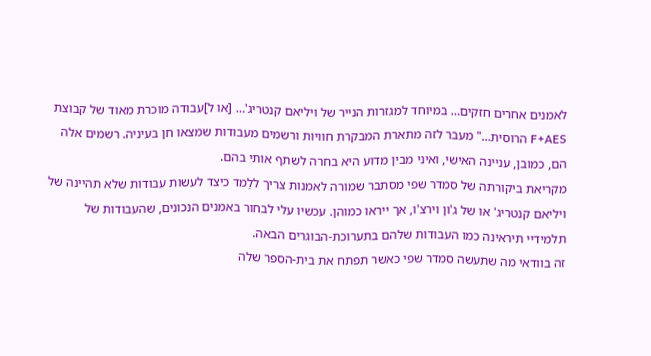לאמנים אחרים חזקים… במיוחד למגזרות הנייר של ויליאם קנטריג'… [או ל]עבודה מוכרת מאוד של קבוצת F+AES הרוסית…" מעבר לזה מתארת המבקרת חוויות ורשמים מעבודות שמצאו חן בעיניה. רשמים אלה הם, כמובן, עניינה האישי, ואיני מבין מדוע היא בחרה לשתף אותי בהם.
מקריאת ביקורתה של סמדר שפי מסתבר שמורה לאמנות צריך ללַמד כיצד לעשות עבודות שלא תהיינה של ויליאם קנטריג' או של ג'ון וירצ'ו, אך ייראו כמוהן. עכשיו עלי לבחור באמנים הנכונים, שהעבודות של תלמידיי תיראינה כמו העבודות שלהם בתערוכת-הבוגרים הבאה.
זה בוודאי מה שתעשה סמדר שפי כאשר תפתח את בית-הספר שלה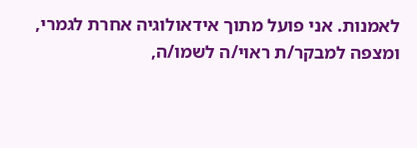לאמנות. אני פועל מתוך אידאולוגיה אחרת לגמרי, ומצפה למבקר/ת ראוי/ה לשמו/ה,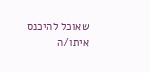שאוכל להיכנס איתו/ה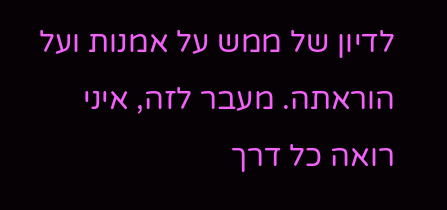לדיון של ממש על אמנות ועל הוראתה. מעבר לזה, איני רואה כל דרך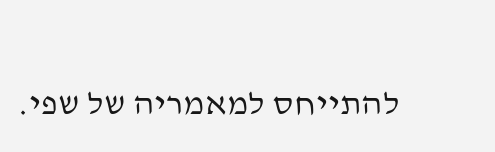להתייחס למאמריה של שפי.